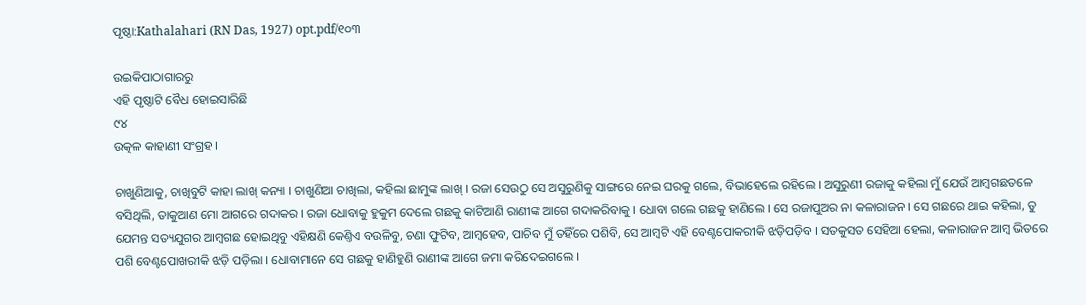ପୃଷ୍ଠା:Kathalahari (RN Das, 1927) opt.pdf/୧୦୩

ଉଇକିପାଠାଗାର‌ରୁ
ଏହି ପୃଷ୍ଠାଟି ବୈଧ ହୋଇସାରିଛି
୯୪
ଉତ୍କଳ କାହାଣୀ ସଂଗ୍ରହ ।

ଚାଖୁଣିଆକୁ, ଚାଖିବୁଟି କାହା ଲାଖ୍ କନ୍ୟା । ଚାଖୁଣିଆ ଚାଖିଲା, କ‌ହିଲା ଛାମୁଙ୍କ ଲାଖ୍ । ରଜା ସେଉଠୁ ସେ ଅସୁରୁଣିକୁ ସାଙ୍ଗରେ ନେଇ ଘରକୁ ଗଲେ, ବିଭାହେଲେ ରହିଲେ । ଅସୁରୁଣୀ ରଜାକୁ କ‌ହିଲା ମୁଁ ଯେଉଁ ଆମ୍ବଗଛତଳେ ବସିଥିଲି, ତାକୁଆଣ ମୋ ଆଗରେ ଗଦାକର । ରଜା ଧୋବାକୁ ହୁକୁମ ଦେଲେ ଗଛକୁ କାଟିଆଣି ରାଣୀଙ୍କ ଆଗେ ଗଦାକରିବାକୁ । ଧୋବା ଗଲେ ଗଛକୁ ହାଣିଲେ । ସେ ରଜାପୁଅର ନା କଳାରାଜନ । ସେ ଗଛରେ ଥାଇ କ‌ହିଲା, ତୁ ଯେମନ୍ତ ସତ୍ୟଯୁଗର ଆମ୍ବଗଛ ହୋଇଥିବୁ ଏହିକ୍ଷଣି କେଣ୍ତିଏ ବଉଳିବୁ, ଚଣା ଫୁଟିବ, ଆମ୍ବହେବ, ପାଚିବ ମୁଁ ତ‌ହିଁରେ ପଶିବି, ସେ ଆମ୍ବଟି ଏହି ବେଣ୍ଟପୋକରୀକି ଝଡ଼ିପଡ଼ିବ । ସତକୁସତ ସେହିଆ ହେଲା, କଳାରାଜନ ଆମ୍ବ ଭିତରେ ପଶି ବେଣ୍ଟପୋଖରୀକି ଝଡ଼ି ପଡ଼ିଲା । ଧୋବାମାନେ ସେ ଗଛକୁ ହାଣିହୁଣି ରାଣୀଙ୍କ ଆଗେ ଜମା କରିଦେଇଗଲେ ।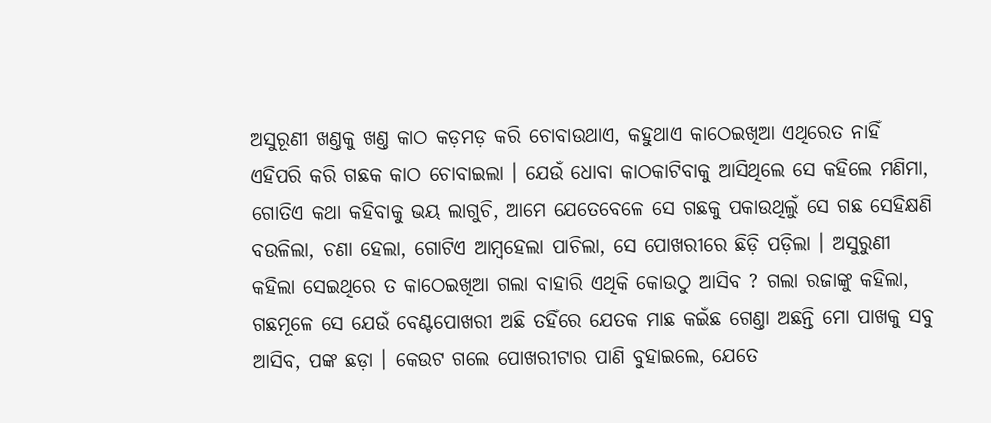ଅସୁରୂଣୀ ଖଣ୍ତକୁ ଖଣ୍ତ କାଠ କଡ଼ମଡ଼ କରି ଚୋବାଉଥାଏ, କ‌ହୁଥାଏ କାଠେଇଖିଆ ଏଥିରେତ ନାହିଁ ଏହିପରି କରି ଗଛକ କାଠ ଚୋବାଇଲା । ଯେଉଁ ଧୋବା କାଠକାଟିବାକୁ ଆସିଥିଲେ ସେ କ‌ହିଲେ ମଣିମା, ଗୋତିଏ କଥା କ‌ହିବାକୁ ଭୟ ଲାଗୁଚି, ଆମେ ଯେତେବେଳେ ସେ ଗଛକୁ ପକାଉଥିଲୁଁ ସେ ଗଛ ସେହିକ୍ଷଣି ବଉଳିଲା, ଚଣା ହେଲା, ଗୋଟିଏ ଆମ୍ବହେଲା ପାଚିଲା, ସେ ପୋଖରୀରେ ଛିଡ଼ି ପଡ଼ିଲା । ଅସୁରୁଣୀ କ‌ହିଲା ସେଇଥିରେ ତ କାଠେଇଖିଆ ଗଲା ବାହାରି ଏଥିକି କୋଉଠୁ ଆସିବ ? ଗଲା ରଜାଙ୍କୁ କ‌ହିଲା, ଗଛମୂଳେ ସେ ଯେଉଁ ବେଣ୍ଟପୋଖରୀ ଅଛି ତ‌ହିଁରେ ଯେତକ ମାଛ କଇଁଛ ଗେଣ୍ତା ଅଛନ୍ତି ମୋ ପାଖକୁ ସବୁ ଆସିବ, ପଙ୍କ ଛଡ଼ା । କେଉଟ ଗଲେ ପୋଖରୀଟାର ପାଣି ବୁହାଇଲେ, ଯେତେ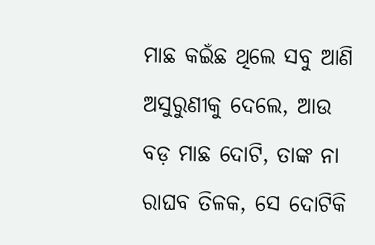ମାଛ କଇଁଛ ଥିଲେ ସବୁ ଆଣି ଅସୁରୁଣୀକୁ ଦେଲେ, ଆଉ ବଡ଼ ମାଛ ଦୋଟି, ତାଙ୍କ ନା ରାଘବ ତିଳକ, ସେ ଦୋଟିକି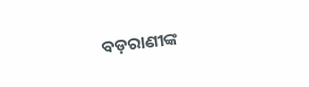ବଡ଼ରାଣୀଙ୍କ